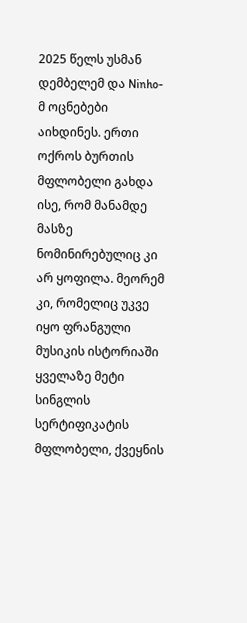2025 წელს უსმან დემბელემ და Ninho-მ ოცნებები აიხდინეს. ერთი ოქროს ბურთის მფლობელი გახდა ისე, რომ მანამდე მასზე ნომინირებულიც კი არ ყოფილა. მეორემ კი, რომელიც უკვე იყო ფრანგული მუსიკის ისტორიაში ყველაზე მეტი სინგლის სერტიფიკატის მფლობელი, ქვეყნის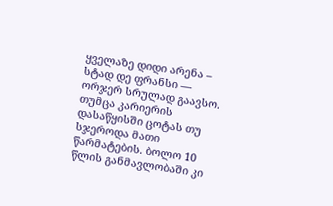ყველაზე დიდი არენა – სტად დე ფრანსი — ორჯერ სრულად გაავსო.
თუმცა კარიერის დასაწყისში ცოტას თუ სჯეროდა მათი წარმატების. ბოლო 10 წლის განმავლობაში კი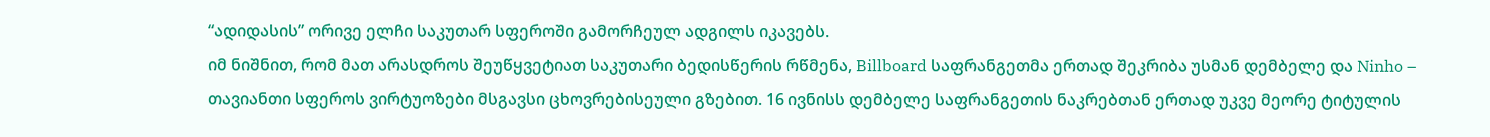“ადიდასის” ორივე ელჩი საკუთარ სფეროში გამორჩეულ ადგილს იკავებს.
იმ ნიშნით, რომ მათ არასდროს შეუწყვეტიათ საკუთარი ბედისწერის რწმენა, Billboard საფრანგეთმა ერთად შეკრიბა უსმან დემბელე და Ninho – თავიანთი სფეროს ვირტუოზები მსგავსი ცხოვრებისეული გზებით. 16 ივნისს დემბელე საფრანგეთის ნაკრებთან ერთად უკვე მეორე ტიტულის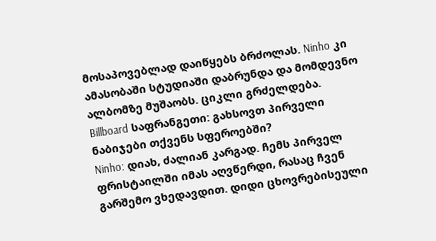მოსაპოვებლად დაიწყებს ბრძოლას. Ninho კი ამასობაში სტუდიაში დაბრუნდა და მომდევნო ალბომზე მუშაობს. ციკლი გრძელდება.
Billboard საფრანგეთი: გახსოვთ პირველი ნაბიჯები თქვენს სფეროებში?
Ninho: დიახ, ძალიან კარგად. ჩემს პირველ ფრისტაილში იმას აღვწერდი, რასაც ჩვენ გარშემო ვხედავდით. დიდი ცხოვრებისეული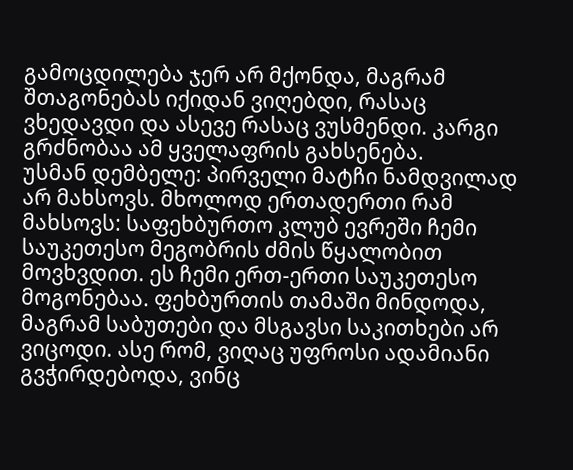გამოცდილება ჯერ არ მქონდა, მაგრამ შთაგონებას იქიდან ვიღებდი, რასაც ვხედავდი და ასევე რასაც ვუსმენდი. კარგი გრძნობაა ამ ყველაფრის გახსენება.
უსმან დემბელე: პირველი მატჩი ნამდვილად არ მახსოვს. მხოლოდ ერთადერთი რამ მახსოვს: საფეხბურთო კლუბ ევრეში ჩემი საუკეთესო მეგობრის ძმის წყალობით მოვხვდით. ეს ჩემი ერთ-ერთი საუკეთესო მოგონებაა. ფეხბურთის თამაში მინდოდა, მაგრამ საბუთები და მსგავსი საკითხები არ ვიცოდი. ასე რომ, ვიღაც უფროსი ადამიანი გვჭირდებოდა, ვინც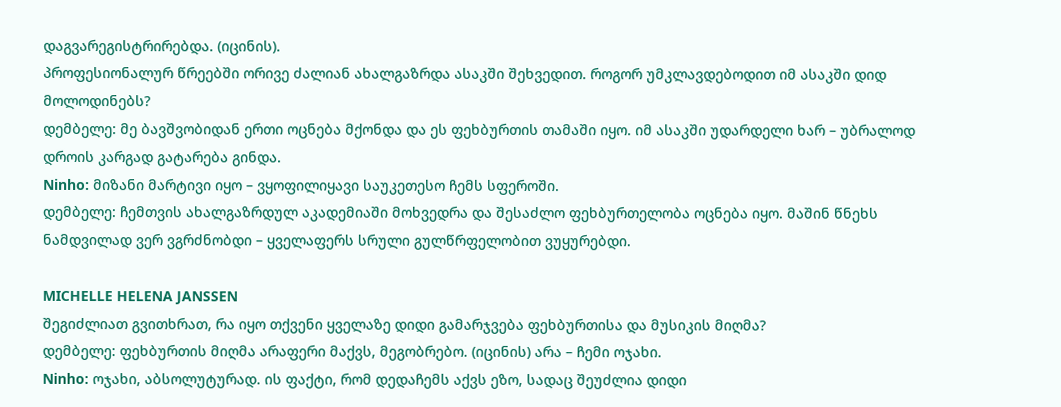დაგვარეგისტრირებდა. (იცინის).
პროფესიონალურ წრეებში ორივე ძალიან ახალგაზრდა ასაკში შეხვედით. როგორ უმკლავდებოდით იმ ასაკში დიდ მოლოდინებს?
დემბელე: მე ბავშვობიდან ერთი ოცნება მქონდა და ეს ფეხბურთის თამაში იყო. იმ ასაკში უდარდელი ხარ – უბრალოდ დროის კარგად გატარება გინდა.
Ninho: მიზანი მარტივი იყო – ვყოფილიყავი საუკეთესო ჩემს სფეროში.
დემბელე: ჩემთვის ახალგაზრდულ აკადემიაში მოხვედრა და შესაძლო ფეხბურთელობა ოცნება იყო. მაშინ წნეხს ნამდვილად ვერ ვგრძნობდი – ყველაფერს სრული გულწრფელობით ვუყურებდი.

MICHELLE HELENA JANSSEN
შეგიძლიათ გვითხრათ, რა იყო თქვენი ყველაზე დიდი გამარჯვება ფეხბურთისა და მუსიკის მიღმა?
დემბელე: ფეხბურთის მიღმა არაფერი მაქვს, მეგობრებო. (იცინის) არა – ჩემი ოჯახი.
Ninho: ოჯახი, აბსოლუტურად. ის ფაქტი, რომ დედაჩემს აქვს ეზო, სადაც შეუძლია დიდი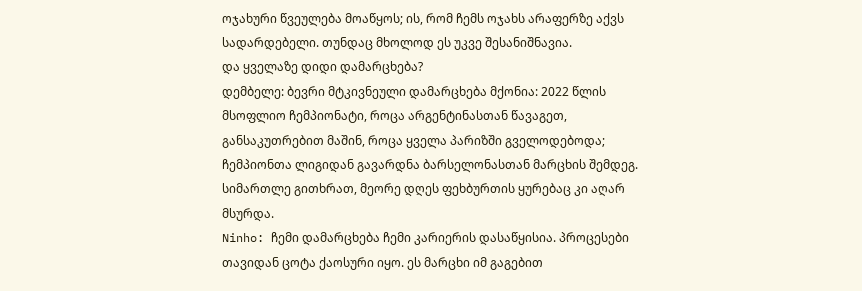ოჯახური წვეულება მოაწყოს; ის, რომ ჩემს ოჯახს არაფერზე აქვს სადარდებელი. თუნდაც მხოლოდ ეს უკვე შესანიშნავია.
და ყველაზე დიდი დამარცხება?
დემბელე: ბევრი მტკივნეული დამარცხება მქონია: 2022 წლის მსოფლიო ჩემპიონატი, როცა არგენტინასთან წავაგეთ, განსაკუთრებით მაშინ, როცა ყველა პარიზში გველოდებოდა; ჩემპიონთა ლიგიდან გავარდნა ბარსელონასთან მარცხის შემდეგ. სიმართლე გითხრათ, მეორე დღეს ფეხბურთის ყურებაც კი აღარ მსურდა.
Ninho: ჩემი დამარცხება ჩემი კარიერის დასაწყისია. პროცესები თავიდან ცოტა ქაოსური იყო. ეს მარცხი იმ გაგებით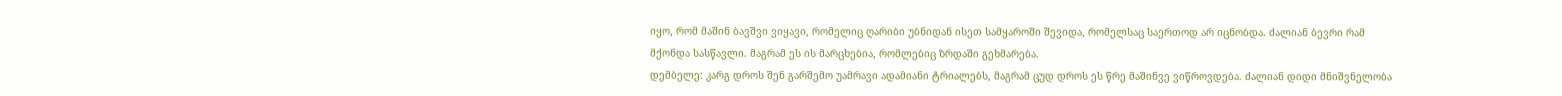იყო, რომ მაშინ ბავშვი ვიყავი, რომელიც ღარიბი უბნიდან ისეთ სამყაროში შევიდა, რომელსაც საერთოდ არ იცნობდა. ძალიან ბევრი რამ მქონდა სასწავლი. მაგრამ ეს ის მარცხებია, რომლებიც ზრდაში გეხმარება.
დემბელე: კარგ დროს შენ გარშემო უამრავი ადამიანი ტრიალებს, მაგრამ ცუდ დროს ეს წრე მაშინვე ვიწროვდება. ძალიან დიდი მნიშვნელობა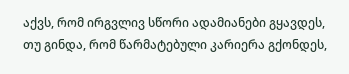აქვს, რომ ირგვლივ სწორი ადამიანები გყავდეს, თუ გინდა, რომ წარმატებული კარიერა გქონდეს,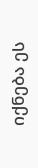იქნება ეს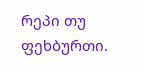რეპი თუ ფეხბურთი.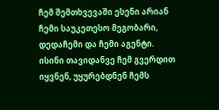ჩემ შემთხვევაში ესენი არიან ჩემი საუკეთესო მეგობარი, დედაჩემი და ჩემი აგენტი. ისინი თავიდანვე ჩემ გვერდით იყვნენ, უყურებდნენ ჩემს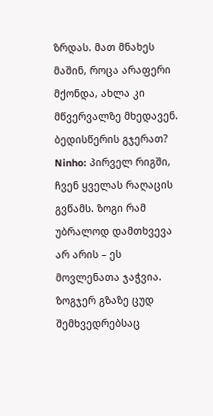ზრდას. მათ მნახეს მაშინ, როცა არაფერი მქონდა, ახლა კი მწვერვალზე მხედავენ.
ბედისწერის გჯერათ?
Ninho: პირველ რიგში, ჩვენ ყველას რაღაცის გვწამს. ზოგი რამ უბრალოდ დამთხვევა არ არის – ეს მოვლენათა ჯაჭვია. ზოგჯერ გზაზე ცუდ შემხვედრებსაც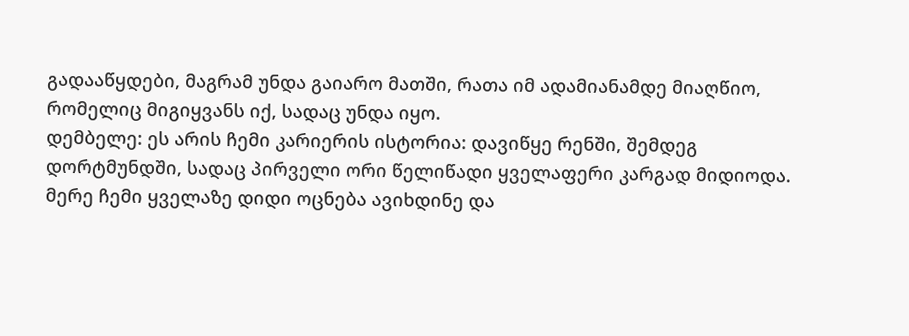გადააწყდები, მაგრამ უნდა გაიარო მათში, რათა იმ ადამიანამდე მიაღწიო, რომელიც მიგიყვანს იქ, სადაც უნდა იყო.
დემბელე: ეს არის ჩემი კარიერის ისტორია: დავიწყე რენში, შემდეგ დორტმუნდში, სადაც პირველი ორი წელიწადი ყველაფერი კარგად მიდიოდა. მერე ჩემი ყველაზე დიდი ოცნება ავიხდინე და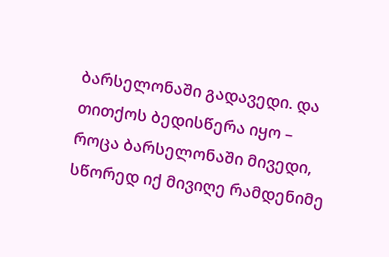ბარსელონაში გადავედი. და თითქოს ბედისწერა იყო – როცა ბარსელონაში მივედი, სწორედ იქ მივიღე რამდენიმე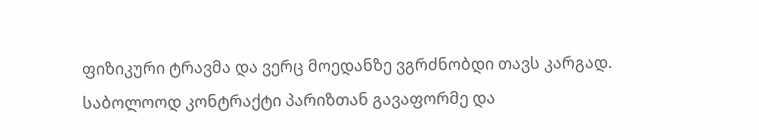ფიზიკური ტრავმა და ვერც მოედანზე ვგრძნობდი თავს კარგად. საბოლოოდ კონტრაქტი პარიზთან გავაფორმე და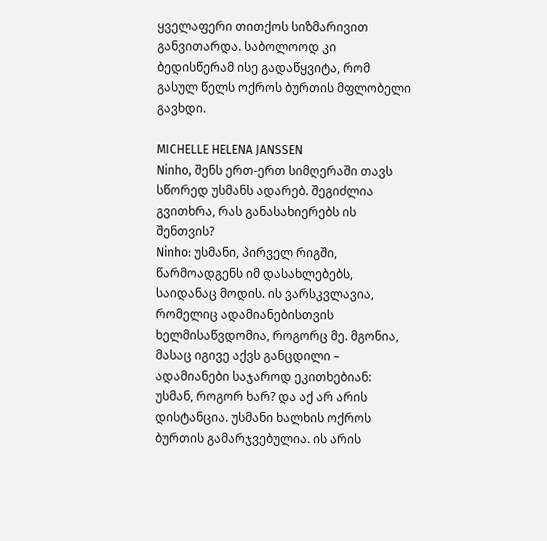ყველაფერი თითქოს სიზმარივით განვითარდა. საბოლოოდ კი ბედისწერამ ისე გადაწყვიტა, რომ გასულ წელს ოქროს ბურთის მფლობელი გავხდი.

MICHELLE HELENA JANSSEN
Ninho, შენს ერთ-ერთ სიმღერაში თავს სწორედ უსმანს ადარებ. შეგიძლია გვითხრა, რას განასახიერებს ის შენთვის?
Ninho: უსმანი, პირველ რიგში, წარმოადგენს იმ დასახლებებს, საიდანაც მოდის. ის ვარსკვლავია, რომელიც ადამიანებისთვის ხელმისაწვდომია, როგორც მე. მგონია, მასაც იგივე აქვს განცდილი – ადამიანები საჯაროდ ეკითხებიან: უსმან, როგორ ხარ? და აქ არ არის დისტანცია. უსმანი ხალხის ოქროს ბურთის გამარჯვებულია. ის არის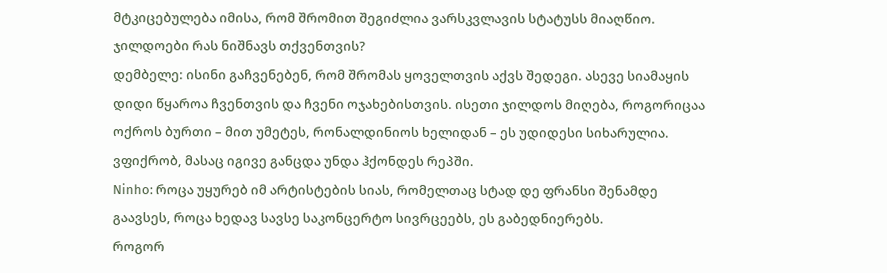მტკიცებულება იმისა, რომ შრომით შეგიძლია ვარსკვლავის სტატუსს მიაღწიო.
ჯილდოები რას ნიშნავს თქვენთვის?
დემბელე: ისინი გაჩვენებენ, რომ შრომას ყოველთვის აქვს შედეგი. ასევე სიამაყის დიდი წყაროა ჩვენთვის და ჩვენი ოჯახებისთვის. ისეთი ჯილდოს მიღება, როგორიცაა ოქროს ბურთი – მით უმეტეს, რონალდინიოს ხელიდან – ეს უდიდესი სიხარულია. ვფიქრობ, მასაც იგივე განცდა უნდა ჰქონდეს რეპში.
Ninho: როცა უყურებ იმ არტისტების სიას, რომელთაც სტად დე ფრანსი შენამდე გაავსეს, როცა ხედავ სავსე საკონცერტო სივრცეებს, ეს გაბედნიერებს.
როგორ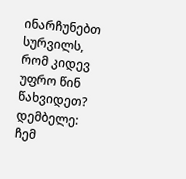ინარჩუნებთ სურვილს, რომ კიდევ უფრო წინ წახვიდეთ?
დემბელე: ჩემ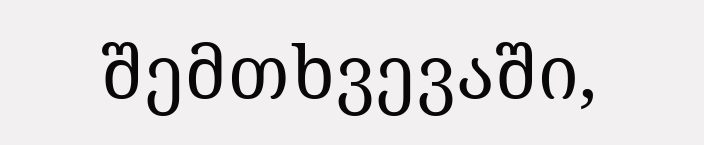შემთხვევაში,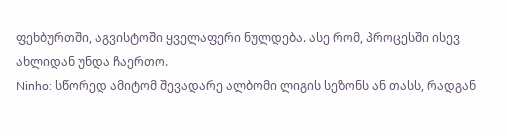ფეხბურთში, აგვისტოში ყველაფერი ნულდება. ასე რომ, პროცესში ისევ ახლიდან უნდა ჩაერთო.
Ninho: სწორედ ამიტომ შევადარე ალბომი ლიგის სეზონს ან თასს, რადგან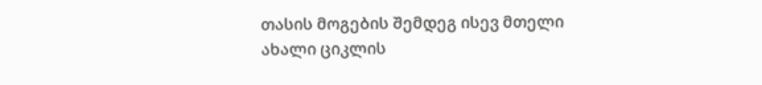თასის მოგების შემდეგ ისევ მთელი ახალი ციკლის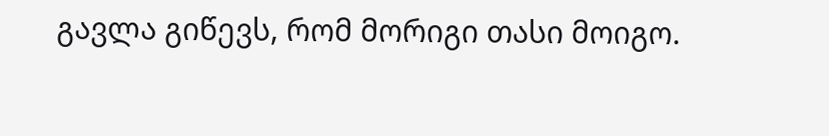გავლა გიწევს, რომ მორიგი თასი მოიგო.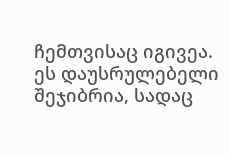ჩემთვისაც იგივეა. ეს დაუსრულებელი შეჯიბრია, სადაც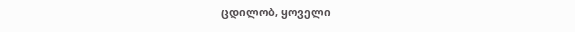ცდილობ, ყოველი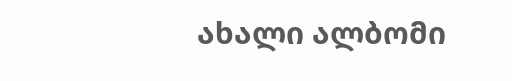ახალი ალბომი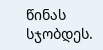წინას სჯობდეს.